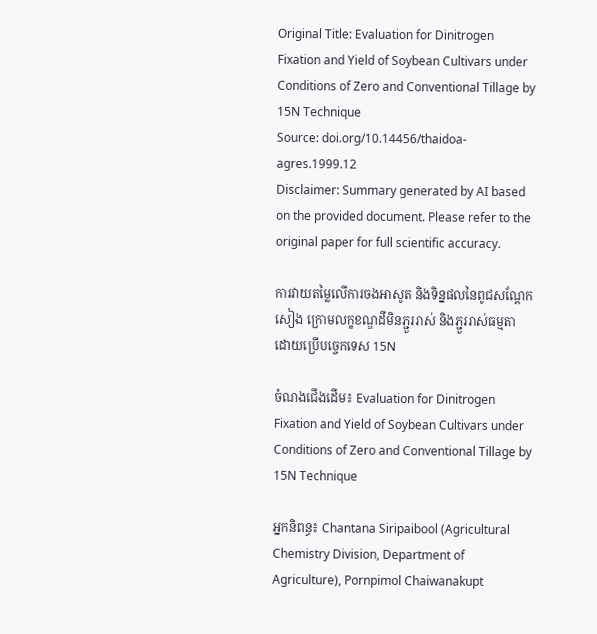Original Title: Evaluation for Dinitrogen Fixation and Yield of Soybean Cultivars under Conditions of Zero and Conventional Tillage by 15N Technique
Source: doi.org/10.14456/thaidoa-agres.1999.12
Disclaimer: Summary generated by AI based on the provided document. Please refer to the original paper for full scientific accuracy.

ការវាយតម្លៃលើការចងអាសូត និងទិន្នផលនៃពូជសណ្តែកសៀង ក្រោមលក្ខខណ្ឌដីមិនភ្ជួររាស់ និងភ្ជួររាស់ធម្មតា ដោយប្រើបច្ចេកទេស 15N

ចំណងជើងដើម៖ Evaluation for Dinitrogen Fixation and Yield of Soybean Cultivars under Conditions of Zero and Conventional Tillage by 15N Technique

អ្នកនិពន្ធ៖ Chantana Siripaibool (Agricultural Chemistry Division, Department of Agriculture), Pornpimol Chaiwanakupt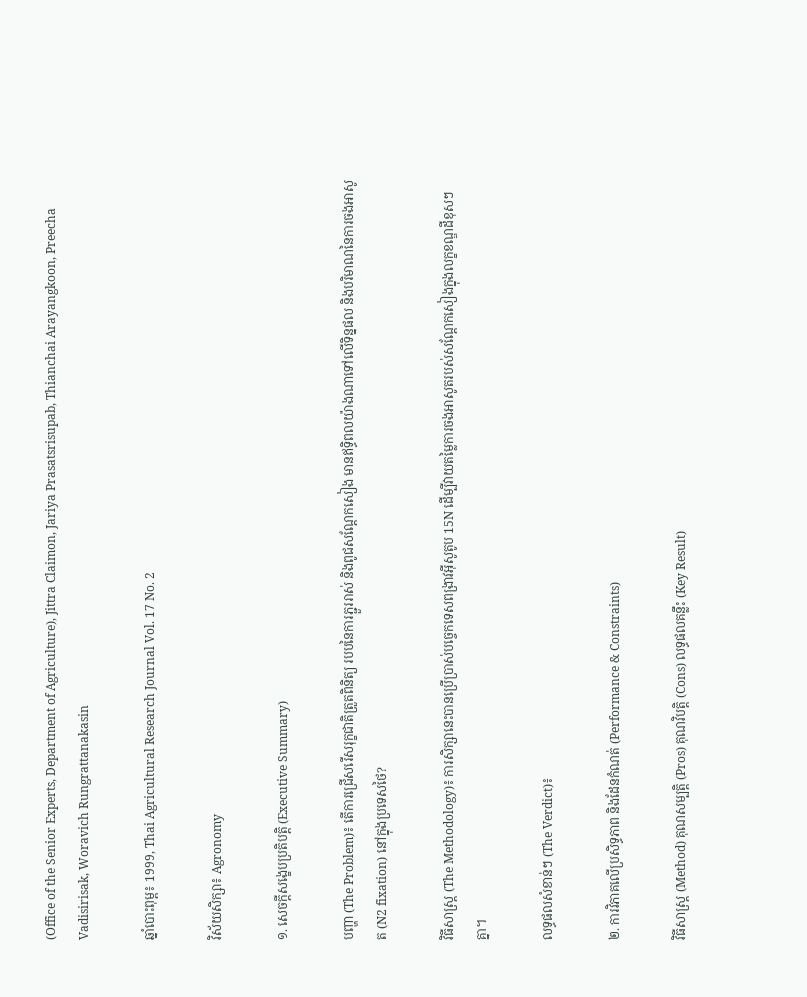(Office of the Senior Experts, Department of Agriculture), Jittra Claimon, Jariya Prasatsrisupab, Thianchai Arayangkoon, Preecha Vadisirisak, Woravich Rungrattanakasin

ឆ្នាំបោះពុម្ព៖ 1999, Thai Agricultural Research Journal Vol. 17 No. 2

វិស័យសិក្សា៖ Agronomy

១. សេចក្តីសង្ខេបប្រតិបត្តិ (Executive Summary)

បញ្ហា (The Problem)៖ តើការជ្រើសរើសរុក្ខជាតិត្រួតពិនិត្យ របបនៃការភ្ជួររាស់ និងពូជសណ្តែកសៀង មានឥទ្ធិពលយ៉ាងណាទៅលើទិន្នផល និងបរិមាណនៃការចងអាសូត (N2 fixation) នៅក្នុងប្រទេសថៃ?

វិធីសាស្ត្រ (The Methodology)៖ ការសិក្សានេះបានប្រើប្រាស់បច្ចេកទេសពង្រាវអ៊ីសូតូប 15N ដើម្បីវាយតម្លៃការចងអាសូតរបស់សណ្តែកសៀងក្នុងលក្ខខណ្ឌដីខុសៗគ្នា។

លទ្ធផលសំខាន់ៗ (The Verdict)៖

២. ការវិភាគលើប្រសិទ្ធភាព និងដែនកំណត់ (Performance & Constraints)

វិធីសាស្ត្រ (Method) គុណសម្បត្តិ (Pros) គុណវិបត្តិ (Cons) លទ្ធផលគន្លឹះ (Key Result)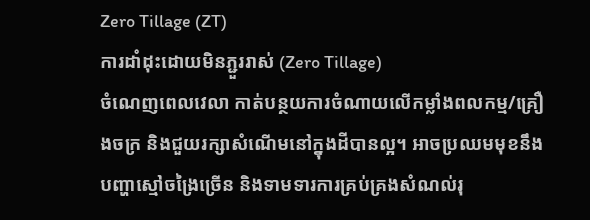Zero Tillage (ZT)
ការដាំដុះដោយមិនភ្ជួររាស់ (Zero Tillage)
ចំណេញពេលវេលា កាត់បន្ថយការចំណាយលើកម្លាំងពលកម្ម/គ្រឿងចក្រ និងជួយរក្សាសំណើមនៅក្នុងដីបានល្អ។ អាចប្រឈមមុខនឹងបញ្ហាស្មៅចង្រៃច្រើន និងទាមទារការគ្រប់គ្រងសំណល់រុ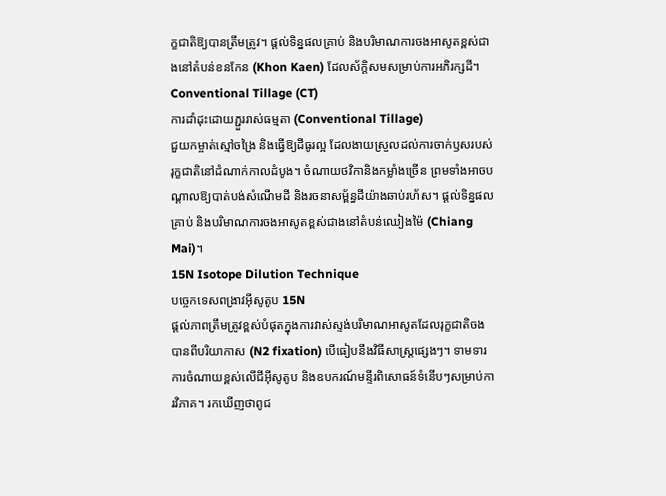ក្ខជាតិឱ្យបានត្រឹមត្រូវ។ ផ្តល់ទិន្នផលគ្រាប់ និងបរិមាណការចងអាសូតខ្ពស់ជាងនៅតំបន់ខនកែន (Khon Kaen) ដែលស័ក្តិសមសម្រាប់ការអភិរក្សដី។
Conventional Tillage (CT)
ការដាំដុះដោយភ្ជួររាស់ធម្មតា (Conventional Tillage)
ជួយកម្ចាត់ស្មៅចង្រៃ និងធ្វើឱ្យដីធូរល្អ ដែលងាយស្រួលដល់ការចាក់ឫសរបស់រុក្ខជាតិនៅដំណាក់កាលដំបូង។ ចំណាយថវិកានិងកម្លាំងច្រើន ព្រមទាំងអាចបណ្តាលឱ្យបាត់បង់សំណើមដី និងរចនាសម្ព័ន្ធដីយ៉ាងឆាប់រហ័ស។ ផ្តល់ទិន្នផលគ្រាប់ និងបរិមាណការចងអាសូតខ្ពស់ជាងនៅតំបន់ឈៀងម៉ៃ (Chiang Mai)។
15N Isotope Dilution Technique
បច្ចេកទេសពង្រាវអ៊ីសូតូប 15N
ផ្តល់ភាពត្រឹមត្រូវខ្ពស់បំផុតក្នុងការវាស់ស្ទង់បរិមាណអាសូតដែលរុក្ខជាតិចងបានពីបរិយាកាស (N2 fixation) បើធៀបនឹងវិធីសាស្ត្រផ្សេងៗ។ ទាមទារការចំណាយខ្ពស់លើជីអ៊ីសូតូប និងឧបករណ៍មន្ទីរពិសោធន៍ទំនើបៗសម្រាប់ការវិភាគ។ រកឃើញថាពូជ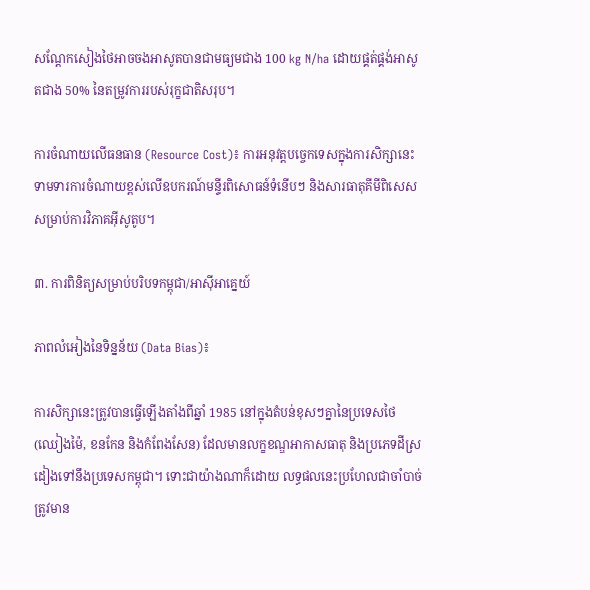សណ្តែកសៀងថៃអាចចងអាសូតបានជាមធ្យមជាង 100 kg N/ha ដោយផ្គត់ផ្គង់អាសូតជាង 50% នៃតម្រូវការរបស់រុក្ខជាតិសរុប។

ការចំណាយលើធនធាន (Resource Cost)៖ ការអនុវត្តបច្ចេកទេសក្នុងការសិក្សានេះ ទាមទារការចំណាយខ្ពស់លើឧបករណ៍មន្ទីរពិសោធន៍ទំនើបៗ និងសារធាតុគីមីពិសេសសម្រាប់ការវិភាគអ៊ីសូតូប។

៣. ការពិនិត្យសម្រាប់បរិបទកម្ពុជា/អាស៊ីអាគ្នេយ៍

ភាពលំអៀងនៃទិន្នន័យ (Data Bias)៖

ការសិក្សានេះត្រូវបានធ្វើឡើងតាំងពីឆ្នាំ 1985 នៅក្នុងតំបន់ខុសៗគ្នានៃប្រទេសថៃ (ឈៀងម៉ៃ, ខនកែន និងកំពែងសែន) ដែលមានលក្ខខណ្ឌអាកាសធាតុ និងប្រភេទដីស្រដៀងទៅនឹងប្រទេសកម្ពុជា។ ទោះជាយ៉ាងណាក៏ដោយ លទ្ធផលនេះប្រហែលជាចាំបាច់ត្រូវមាន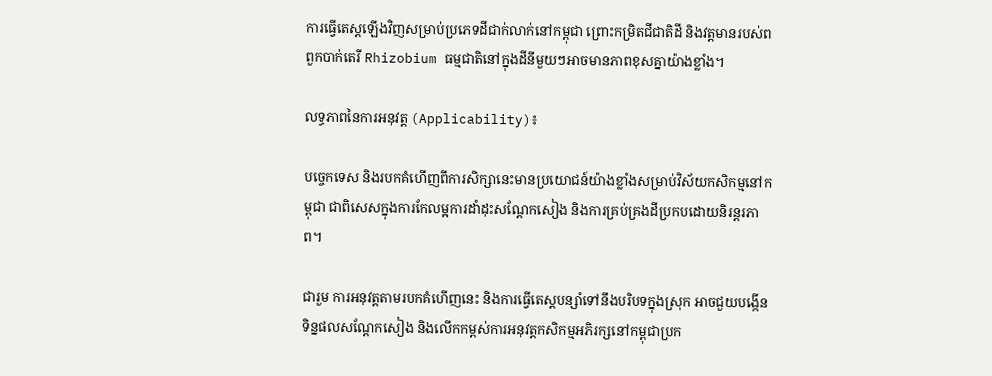ការធ្វើតេស្តឡើងវិញសម្រាប់ប្រភេទដីជាក់លាក់នៅកម្ពុជា ព្រោះកម្រិតជីជាតិដី និងវត្តមានរបស់ពពួកបាក់តេរី Rhizobium ធម្មជាតិនៅក្នុងដីនីមួយៗអាចមានភាពខុសគ្នាយ៉ាងខ្លាំង។

លទ្ធភាពនៃការអនុវត្ត (Applicability)៖

បច្ចេកទេស និងរបកគំហើញពីការសិក្សានេះមានប្រយោជន៍យ៉ាងខ្លាំងសម្រាប់វិស័យកសិកម្មនៅកម្ពុជា ជាពិសេសក្នុងការកែលម្អការដាំដុះសណ្តែកសៀង និងការគ្រប់គ្រងដីប្រកបដោយនិរន្តរភាព។

ជារួម ការអនុវត្តតាមរបកគំហើញនេះ និងការធ្វើតេស្តបន្សាំទៅនឹងបរិបទក្នុងស្រុក អាចជួយបង្កើនទិន្នផលសណ្តែកសៀង និងលើកកម្ពស់ការអនុវត្តកសិកម្មអភិរក្សនៅកម្ពុជាប្រក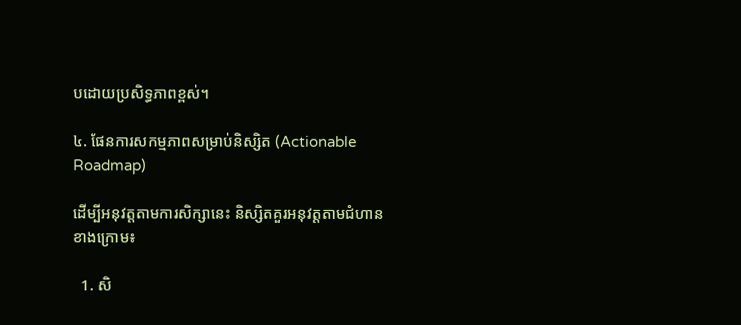បដោយប្រសិទ្ធភាពខ្ពស់។

៤. ផែនការសកម្មភាពសម្រាប់និស្សិត (Actionable Roadmap)

ដើម្បីអនុវត្តតាមការសិក្សានេះ និស្សិតគួរអនុវត្តតាមជំហានខាងក្រោម៖

  1. សិ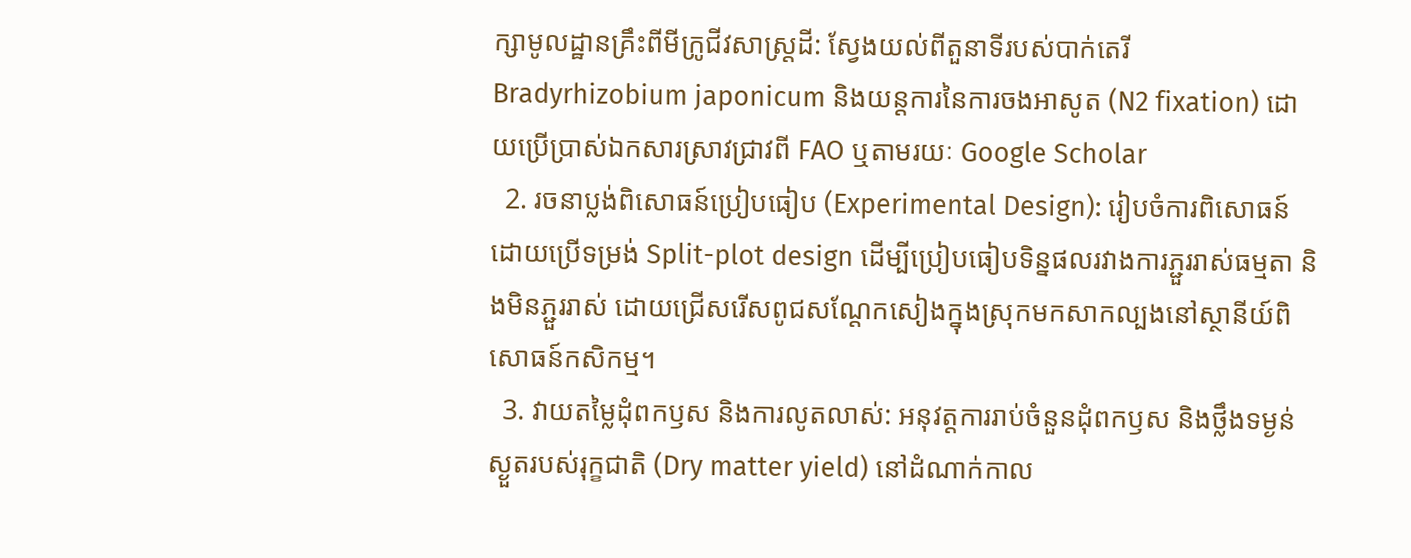ក្សាមូលដ្ឋានគ្រឹះពីមីក្រូជីវសាស្ត្រដី: ស្វែងយល់ពីតួនាទីរបស់បាក់តេរី Bradyrhizobium japonicum និងយន្តការនៃការចងអាសូត (N2 fixation) ដោយប្រើប្រាស់ឯកសារស្រាវជ្រាវពី FAO ឬតាមរយៈ Google Scholar
  2. រចនាប្លង់ពិសោធន៍ប្រៀបធៀប (Experimental Design): រៀបចំការពិសោធន៍ដោយប្រើទម្រង់ Split-plot design ដើម្បីប្រៀបធៀបទិន្នផលរវាងការភ្ជួររាស់ធម្មតា និងមិនភ្ជួររាស់ ដោយជ្រើសរើសពូជសណ្តែកសៀងក្នុងស្រុកមកសាកល្បងនៅស្ថានីយ៍ពិសោធន៍កសិកម្ម។
  3. វាយតម្លៃដុំពកឫស និងការលូតលាស់: អនុវត្តការរាប់ចំនួនដុំពកឫស និងថ្លឹងទម្ងន់ស្ងួតរបស់រុក្ខជាតិ (Dry matter yield) នៅដំណាក់កាល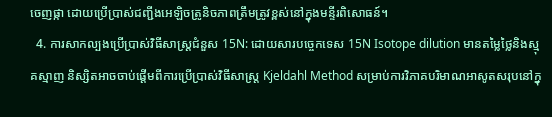ចេញផ្កា ដោយប្រើប្រាស់ជញ្ជីងអេឡិចត្រូនិចភាពត្រឹមត្រូវខ្ពស់នៅក្នុងមន្ទីរពិសោធន៍។
  4. ការសាកល្បងប្រើប្រាស់វិធីសាស្ត្រជំនួស 15N: ដោយសារបច្ចេកទេស 15N Isotope dilution មានតម្លៃថ្លៃនិងស្មុគស្មាញ និស្សិតអាចចាប់ផ្តើមពីការប្រើប្រាស់វិធីសាស្ត្រ Kjeldahl Method សម្រាប់ការវិភាគបរិមាណអាសូតសរុបនៅក្នុ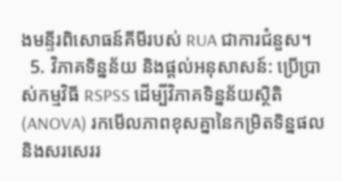ងមន្ទីរពិសោធន៍គីមីរបស់ RUA ជាការជំនួស។
  5. វិភាគទិន្នន័យ និងផ្តល់អនុសាសន៍: ប្រើប្រាស់កម្មវិធី RSPSS ដើម្បីវិភាគទិន្នន័យស្ថិតិ (ANOVA) រកមើលភាពខុសគ្នានៃកម្រិតទិន្នផល និងសរសេររ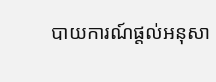បាយការណ៍ផ្តល់អនុសា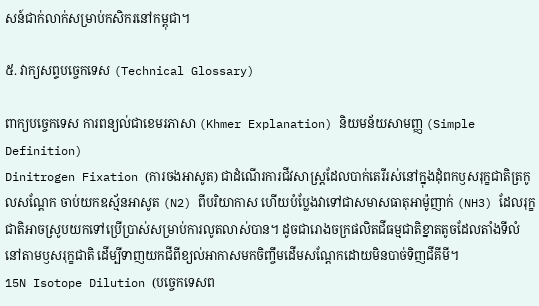សន៍ជាក់លាក់សម្រាប់កសិករនៅកម្ពុជា។

៥. វាក្យសព្ទបច្ចេកទេស (Technical Glossary)

ពាក្យបច្ចេកទេស ការពន្យល់ជាខេមរភាសា (Khmer Explanation) និយមន័យសាមញ្ញ (Simple Definition)
Dinitrogen Fixation (ការចងអាសូត) ជាដំណើរការជីវសាស្ត្រដែលបាក់តេរីរស់នៅក្នុងដុំពកឫសរុក្ខជាតិត្រកូលសណ្តែក ចាប់យកឧស្ម័នអាសូត (N2) ពីបរិយាកាស ហើយបំប្លែងវាទៅជាសមាសធាតុអាម៉ូញាក់ (NH3) ដែលរុក្ខជាតិអាចស្រូបយកទៅប្រើប្រាស់សម្រាប់ការលូតលាស់បាន។ ដូចជារោងចក្រផលិតជីធម្មជាតិខ្នាតតូចដែលតាំងទីលំនៅតាមឫសរុក្ខជាតិ ដើម្បីទាញយកជីពីខ្យល់អាកាសមកចិញ្ចឹមដើមសណ្តែកដោយមិនបាច់ទិញជីគីមី។
15N Isotope Dilution (បច្ចេកទេសព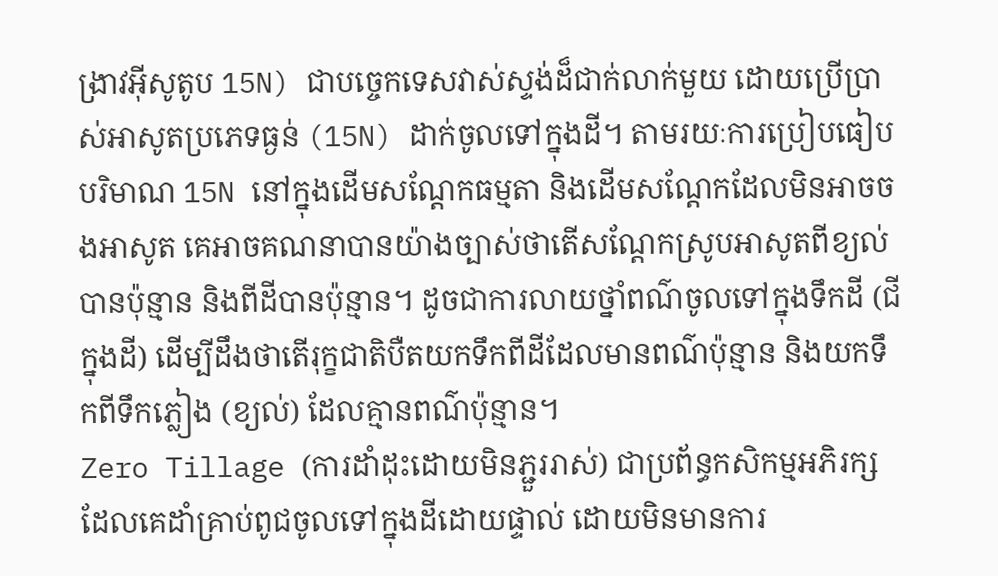ង្រាវអ៊ីសូតូប 15N) ជាបច្ចេកទេសវាស់ស្ទង់ដ៏ជាក់លាក់មួយ ដោយប្រើប្រាស់អាសូតប្រភេទធ្ងន់ (15N) ដាក់ចូលទៅក្នុងដី។ តាមរយៈការប្រៀបធៀបបរិមាណ 15N នៅក្នុងដើមសណ្តែកធម្មតា និងដើមសណ្តែកដែលមិនអាចចងអាសូត គេអាចគណនាបានយ៉ាងច្បាស់ថាតើសណ្តែកស្រូបអាសូតពីខ្យល់បានប៉ុន្មាន និងពីដីបានប៉ុន្មាន។ ដូចជាការលាយថ្នាំពណ៌ចូលទៅក្នុងទឹកដី (ជីក្នុងដី) ដើម្បីដឹងថាតើរុក្ខជាតិបឺតយកទឹកពីដីដែលមានពណ៌ប៉ុន្មាន និងយកទឹកពីទឹកភ្លៀង (ខ្យល់) ដែលគ្មានពណ៌ប៉ុន្មាន។
Zero Tillage (ការដាំដុះដោយមិនភ្ជួររាស់) ជាប្រព័ន្ធកសិកម្មអភិរក្សដែលគេដាំគ្រាប់ពូជចូលទៅក្នុងដីដោយផ្ទាល់ ដោយមិនមានការ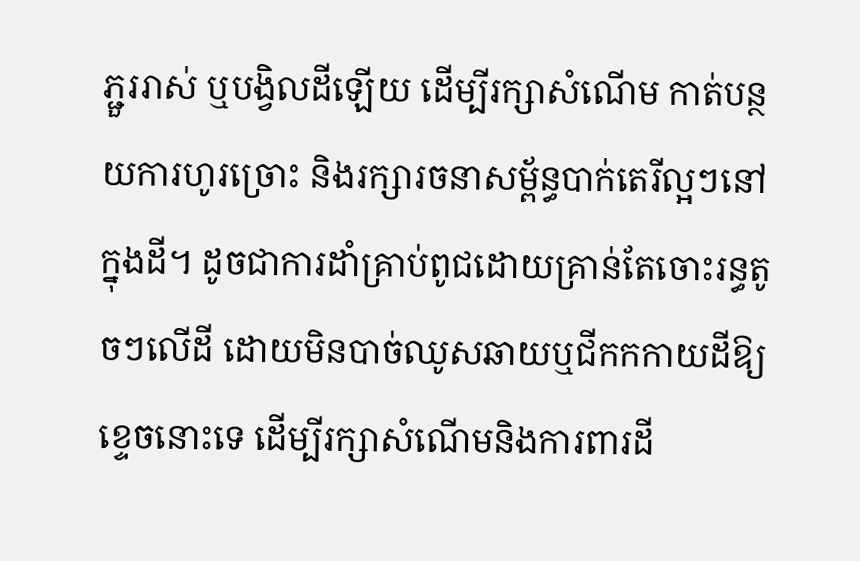ភ្ជួររាស់ ឬបង្វិលដីឡើយ ដើម្បីរក្សាសំណើម កាត់បន្ថយការហូរច្រោះ និងរក្សារចនាសម្ព័ន្ធបាក់តេរីល្អៗនៅក្នុងដី។ ដូចជាការដាំគ្រាប់ពូជដោយគ្រាន់តែចោះរន្ធតូចៗលើដី ដោយមិនបាច់ឈូសឆាយឬជីកកកាយដីឱ្យខ្ទេចនោះទេ ដើម្បីរក្សាសំណើមនិងការពារដី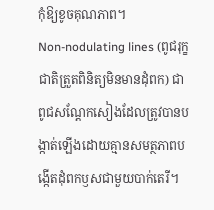កុំឱ្យខូចគុណភាព។
Non-nodulating lines (ពូជរុក្ខជាតិត្រួតពិនិត្យមិនមានដុំពក) ជាពូជសណ្តែកសៀងដែលត្រូវបានបង្កាត់ឡើងដោយគ្មានសមត្ថភាពបង្កើតដុំពកឫសជាមួយបាក់តេរី។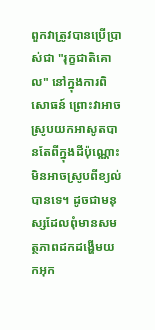ពួកវាត្រូវបានប្រើប្រាស់ជា "រុក្ខជាតិគោល" នៅក្នុងការពិសោធន៍ ព្រោះវាអាចស្រូបយកអាសូតបានតែពីក្នុងដីប៉ុណ្ណោះ មិនអាចស្រូបពីខ្យល់បានទេ។ ដូចជាមនុស្សដែលពុំមានសមត្ថភាពដកដង្ហើមយកអុក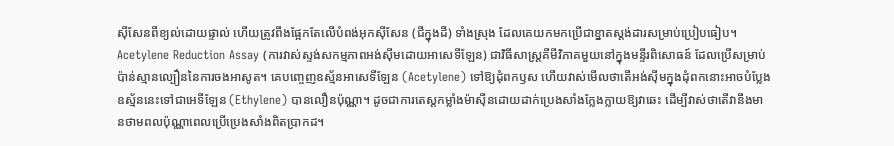ស៊ីសែនពីខ្យល់ដោយផ្ទាល់ ហើយត្រូវពឹងផ្អែកតែលើបំពង់អុកស៊ីសែន (ជីក្នុងដី) ទាំងស្រុង ដែលគេយកមកប្រើជាខ្នាតស្តង់ដារសម្រាប់ប្រៀបធៀប។
Acetylene Reduction Assay (ការវាស់ស្ទង់សកម្មភាពអង់ស៊ីមដោយអាសេទីឡែន) ជាវិធីសាស្ត្រគីមីវិភាគមួយនៅក្នុងមន្ទីរពិសោធន៍ ដែលប្រើសម្រាប់ប៉ាន់ស្មានល្បឿននៃការចងអាសូត។ គេបញ្ចេញឧស្ម័នអាសេទីឡែន (Acetylene) ទៅឱ្យដុំពកឫស ហើយវាស់មើលថាតើអង់ស៊ីមក្នុងដុំពកនោះអាចបំប្លែងឧស្ម័ននេះទៅជាអេទីឡែន (Ethylene) បានលឿនប៉ុណ្ណា។ ដូចជាការតេស្តកម្លាំងម៉ាស៊ីនដោយដាក់ប្រេងសាំងក្លែងក្លាយឱ្យវាឆេះ ដើម្បីវាស់ថាតើវានឹងមានថាមពលប៉ុណ្ណាពេលប្រើប្រេងសាំងពិតប្រាកដ។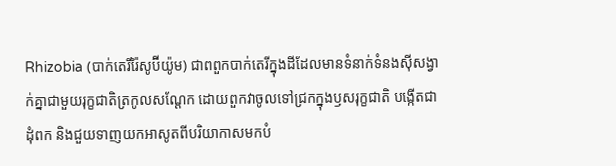Rhizobia (បាក់តេរីរ៉ៃសូប៊ីយ៉ូម) ជាពពួកបាក់តេរីក្នុងដីដែលមានទំនាក់ទំនងស៊ីសង្វាក់គ្នាជាមួយរុក្ខជាតិត្រកូលសណ្តែក ដោយពួកវាចូលទៅជ្រកក្នុងឫសរុក្ខជាតិ បង្កើតជាដុំពក និងជួយទាញយកអាសូតពីបរិយាកាសមកបំ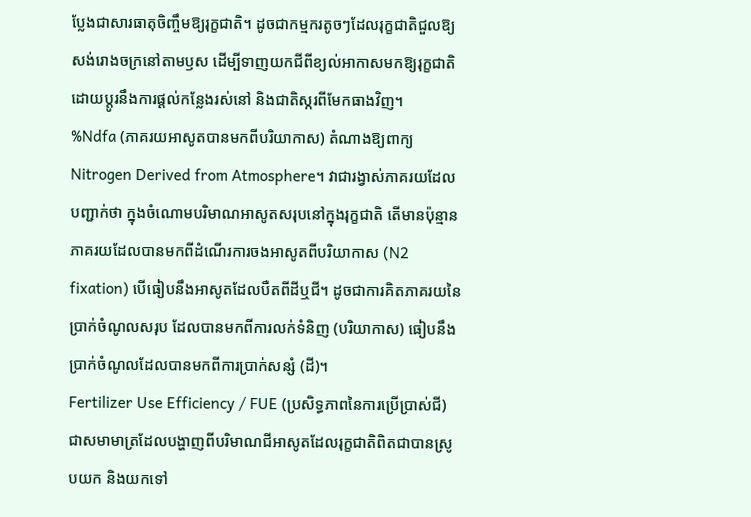ប្លែងជាសារធាតុចិញ្ចឹមឱ្យរុក្ខជាតិ។ ដូចជាកម្មករតូចៗដែលរុក្ខជាតិជួលឱ្យសង់រោងចក្រនៅតាមឫស ដើម្បីទាញយកជីពីខ្យល់អាកាសមកឱ្យរុក្ខជាតិ ដោយប្ដូរនឹងការផ្តល់កន្លែងរស់នៅ និងជាតិស្ករពីមែកធាងវិញ។
%Ndfa (ភាគរយអាសូតបានមកពីបរិយាកាស) តំណាងឱ្យពាក្យ Nitrogen Derived from Atmosphere។ វាជារង្វាស់ភាគរយដែលបញ្ជាក់ថា ក្នុងចំណោមបរិមាណអាសូតសរុបនៅក្នុងរុក្ខជាតិ តើមានប៉ុន្មានភាគរយដែលបានមកពីដំណើរការចងអាសូតពីបរិយាកាស (N2 fixation) បើធៀបនឹងអាសូតដែលបឺតពីដីឬជី។ ដូចជាការគិតភាគរយនៃប្រាក់ចំណូលសរុប ដែលបានមកពីការលក់ទំនិញ (បរិយាកាស) ធៀបនឹងប្រាក់ចំណូលដែលបានមកពីការប្រាក់សន្សំ (ដី)។
Fertilizer Use Efficiency / FUE (ប្រសិទ្ធភាពនៃការប្រើប្រាស់ជី) ជាសមាមាត្រដែលបង្ហាញពីបរិមាណជីអាសូតដែលរុក្ខជាតិពិតជាបានស្រូបយក និងយកទៅ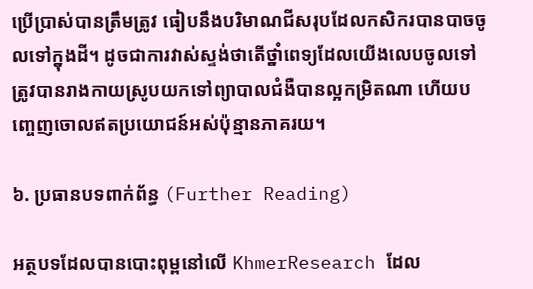ប្រើប្រាស់បានត្រឹមត្រូវ ធៀបនឹងបរិមាណជីសរុបដែលកសិករបានបាចចូលទៅក្នុងដី។ ដូចជាការវាស់ស្ទង់ថាតើថ្នាំពេទ្យដែលយើងលេបចូលទៅ ត្រូវបានរាងកាយស្រូបយកទៅព្យាបាលជំងឺបានល្អកម្រិតណា ហើយបញ្ចេញចោលឥតប្រយោជន៍អស់ប៉ុន្មានភាគរយ។

៦. ប្រធានបទពាក់ព័ន្ធ (Further Reading)

អត្ថបទដែលបានបោះពុម្ពនៅលើ KhmerResearch ដែល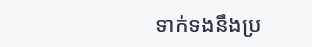ទាក់ទងនឹងប្រ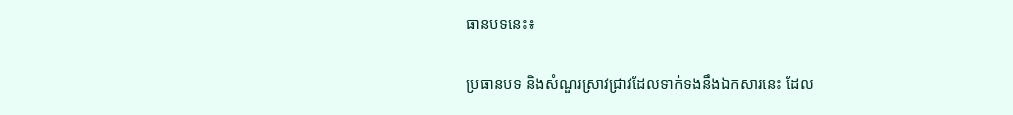ធានបទនេះ៖

ប្រធានបទ និងសំណួរស្រាវជ្រាវដែលទាក់ទងនឹងឯកសារនេះ ដែល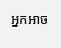អ្នកអាច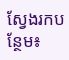ស្វែងរកបន្ថែម៖